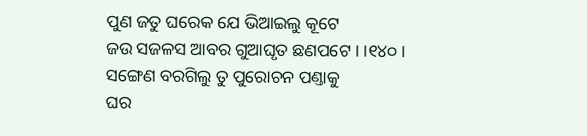ପୁଣ ଜତୁ ଘରେକ ଯେ ଭିଆଇଲୁ କୂଟେ
ଜଉ ସଜଳସ ଆବର ଗୁଆଘୃତ ଛଣପଟେ । ।୧୪୦।
ସଙ୍ଗେଣ ବରଗିଲୁ ତୁ ପୁରୋଚନ ପଣ୍ତାକୁ
ଘର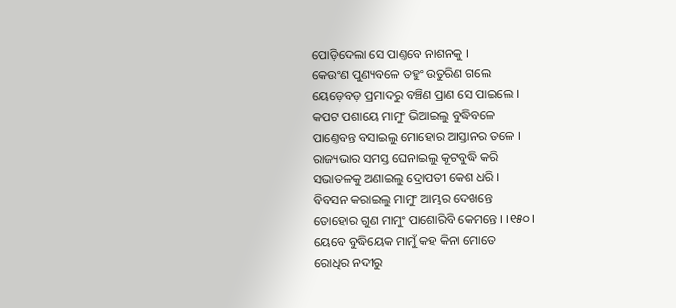ପୋଡ଼ିଦେଲା ସେ ପାଣ୍ତବେ ନାଶନକୁ ।
କେଉଂଣ ପୁଣ୍ୟବଳେ ତହୁଂ ଉତୁରିଣ ଗଲେ
ୟେଡ଼େବଡ଼ ପ୍ରମାଦରୁ ବଞ୍ଚିଣ ପ୍ରାଣ ସେ ପାଇଲେ ।
କପଟ ପଶାୟେ ମାମୁଂ ଭିଆଇଲୁ ବୁଦ୍ଧିବଳେ
ପାଣ୍ତେବନ୍ତ ବସାଇଲୁ ମୋହୋର ଆସ୍ତାନର ତଳେ ।
ରାଜ୍ୟଭାର ସମସ୍ତ ଘେନାଇଲୁ କୂଟବୁଦ୍ଧି କରି
ସଭାତଳକୁ ଅଣାଇଲୁ ଦ୍ରୋପତୀ କେଶ ଧରି ।
ବିବସନ କରାଇଲୁ ମାମୁଂ ଆମ୍ଭର ଦେଖନ୍ତେ
ତୋହୋର ଗୁଣ ମାମୁଂ ପାଶୋରିବି କେମନ୍ତେ । ।୧୫୦।
ୟେବେ ବୁଦ୍ଧିୟେକ ମାମୁଁ କହ କିନା ମୋତେ
ରୋଧିର ନଦୀରୁ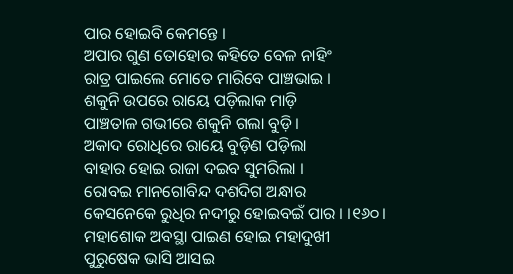ପାର ହୋଇବି କେମନ୍ତେ ।
ଅପାର ଗୁଣ ତୋହୋର କହିତେ ବେଳ ନାହିଂ
ରାତ୍ର ପାଇଲେ ମୋତେ ମାରିବେ ପାଞ୍ଚଭାଇ ।
ଶକୁନି ଉପରେ ରାୟେ ପଡ଼ିଲାକ ମାଡ଼ି
ପାଞ୍ଚତାଳ ଗଭୀରେ ଶକୁନି ଗଲା ବୁଡ଼ି ।
ଅକାଦ ରୋଧିରେ ରାୟେ ବୁଡ଼ିଣ ପଡ଼ିଲା
ବାହାର ହୋଇ ରାଜା ଦଇବ ସୁମରିଲା ।
ରୋବଇ ମାନଗୋବିନ୍ଦ ଦଶଦିଗ ଅନ୍ଧାର
କେସନେକେ ରୁଧିର ନଦୀରୁ ହୋଇବଇଁ ପାର । ।୧୬୦।
ମହାଶୋକ ଅବସ୍ଥା ପାଇଣ ହୋଇ ମହାଦୁଖୀ
ପୁରୁଷେକ ଭାସି ଆସଇ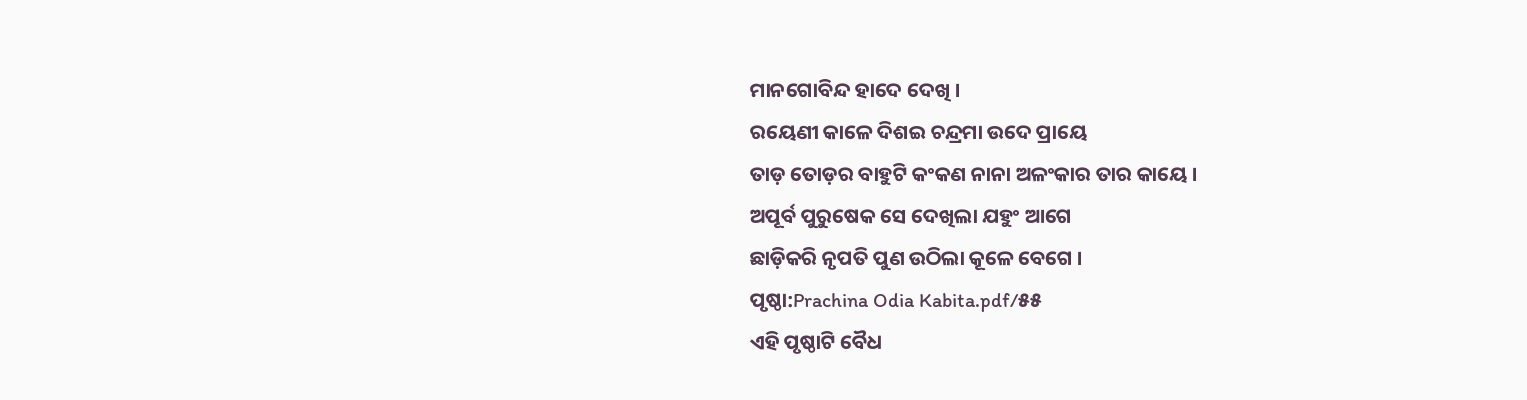ମାନଗୋବିନ୍ଦ ହାଦେ ଦେଖି ।
ରୟେଣୀ କାଳେ ଦିଶଇ ଚନ୍ଦ୍ରମା ଉଦେ ପ୍ରାୟେ
ତାଡ଼ ତୋଡ଼ର ବାହୁଟି କଂକଣ ନାନା ଅଳଂକାର ତାର କାୟେ ।
ଅପୂର୍ବ ପୁରୁଷେକ ସେ ଦେଖିଲା ଯହୁଂ ଆଗେ
ଛାଡ଼ିକରି ନୃପତି ପୁଣ ଉଠିଲା କୂଳେ ବେଗେ ।
ପୃଷ୍ଠା:Prachina Odia Kabita.pdf/୫୫
ଏହି ପୃଷ୍ଠାଟି ବୈଧ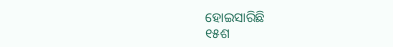ହୋଇସାରିଛି
୧୫ଶ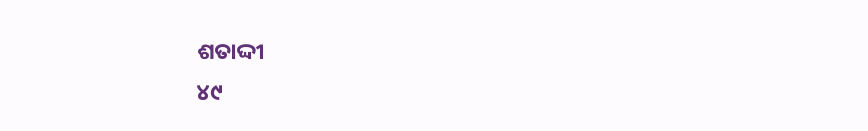ଶତାଦ୍ଦୀ
୪୯